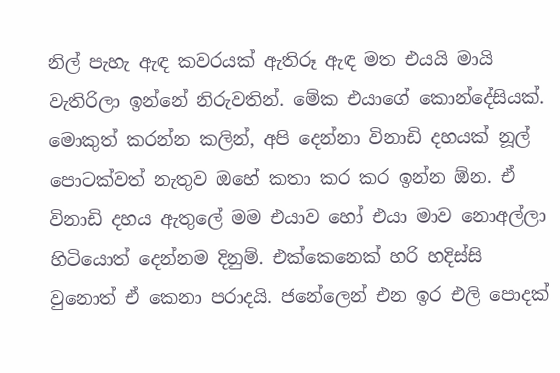නිල් පැහැ ඇඳ කවරයක් ඇතිරූ ඇඳ මත එයයි මායි වැතිරිලා ඉන්නේ නිරුවතින්. මේක එයාගේ කොන්දේසියක්. මොකුත් කරන්න කලින්, අපි දෙන්නා විනාඩි දහයක් නූල් පොටක්වත් නැතුව ඔහේ කතා කර කර ඉන්න ඕන. ඒ විනාඩි දහය ඇතුලේ මම එයාව හෝ එයා මාව නොඅල්ලා හිටියොත් දෙන්නම දිනුම්. එක්කෙනෙක් හරි හදිස්සි වුනොත් ඒ කෙනා පරාදයි. ජනේලෙන් එන ඉර එලි පොදක්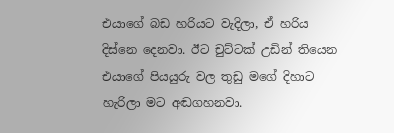එයාගේ බඩ හරියට වැදිලා, ඒ හරිය දිස්නෙ දෙනවා. ඊට චුට්ටක් උඩින් තියෙන එයාගේ පියයුරු වල තුඩු මගේ දිහාට හැරිලා මට අඬගහනවා.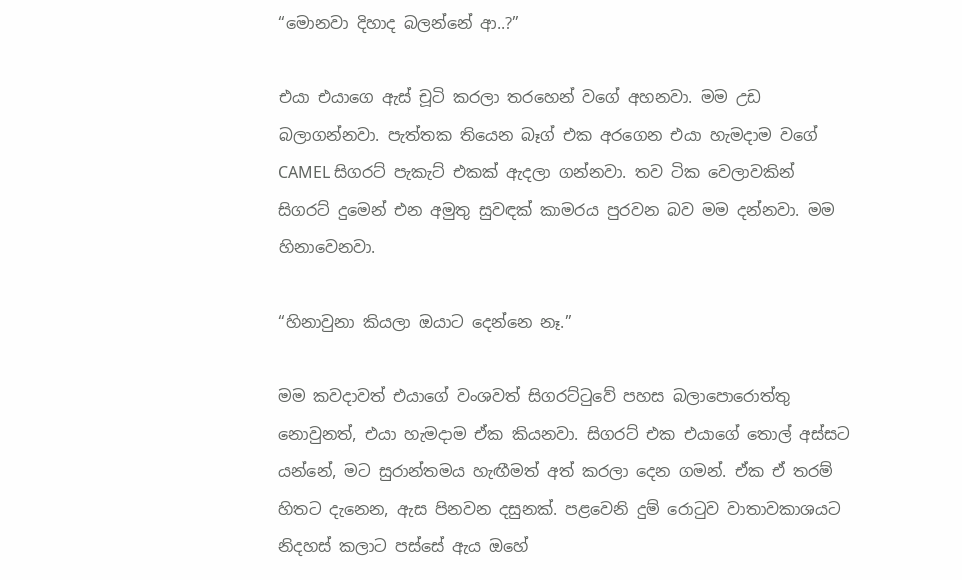“මොනවා දිහාද බලන්නේ ආ..?”

එයා එයාගෙ ඇස් චූටි කරලා තරහෙන් වගේ අහනවා. මම උඩ බලාගන්නවා. පැත්තක තියෙන බෑග් එක අරගෙන එයා හැමදාම වගේ CAMEL සිගරට් පැකැට් එකක් ඇදලා ගන්නවා. තව ටික වෙලාවකින් සිගරට් දුමෙන් එන අමුතු සුවඳක් කාමරය පුරවන බව මම දන්නවා. මම හිනාවෙනවා.

“හිනාවුනා කියලා ඔයාට දෙන්නෙ නෑ.”

මම කවදාවත් එයාගේ වංශවත් සිගරට්ටුවේ පහස බලාපොරොත්තු නොවුනත්, එයා හැමදාම ඒක කියනවා. සිගරට් එක එයාගේ තොල් අස්සට යන්නේ, මට සුරාන්තමය හැඟීමත් අත් කරලා දෙන ගමන්. ඒක ඒ තරම් හිතට දැනෙන, ඇස පිනවන දසුනක්. පළවෙනි දුම් රොටුව වාතාවකාශයට නිදහස් කලාට පස්සේ ඇය ඔහේ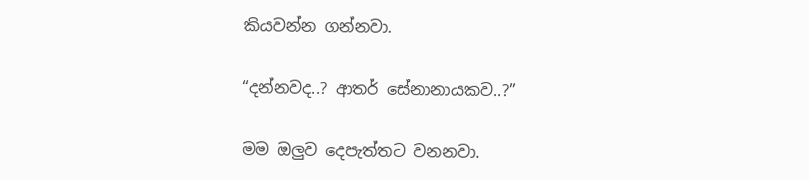කියවන්න ගන්නවා.

“දන්නවද..? ආතර් සේනානායකව..?”

මම ඔලුව දෙපැත්තට වනනවා.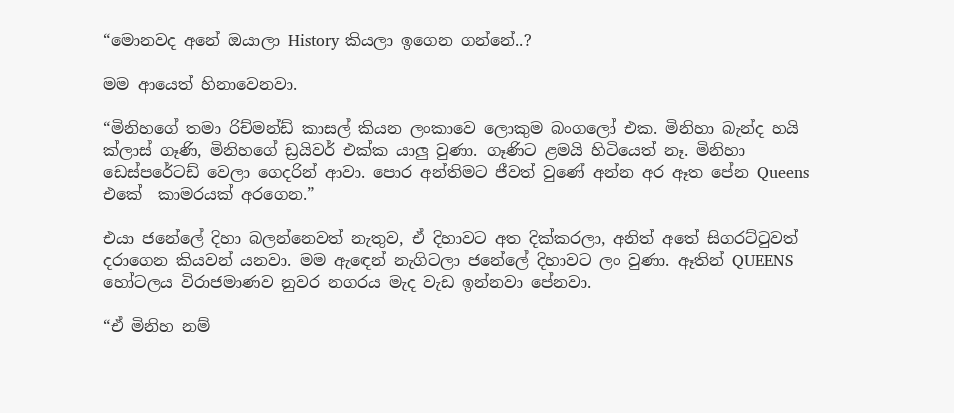“මොනවද අනේ ඔයාලා History කියලා ඉගෙන ගන්නේ..?

මම ආයෙත් හිනාවෙනවා.

“මිනිහගේ තමා රිච්මන්ඩ් කාසල් කියන ලංකාවෙ ලොකුම බංගලෝ එක. මිනිහා බැන්ද හයි ක්ලාස් ගෑණි, මිනිහගේ ඩ්‍රයිවර් එක්ක යාලු වුණා. ගෑණිට ළමයි හිටියෙත් නෑ. මිනිහා ඩෙස්පරේටඩ් වෙලා ගෙදරින් ආවා. පොර අන්තිමට ජීවත් වුණේ අන්න අර ඈත පේන Queens එකේ  කාමරයක් අරගෙන.”

එයා ජනේලේ දිහා බලන්නෙවත් නැතුව, ඒ දිහාවට අත දික්කරලා, අනිත් අතේ සිගරට්ටුවත් දරාගෙන කියවන් යනවා. මම ඇඳෙන් නැගිටලා ජනේලේ දිහාවට ලං වුණා. ඈතින් QUEENS හෝටලය විරාජමාණව නුවර නගරය මැද වැඩ ඉන්නවා පේනවා.

“ඒ මිනිහ නම්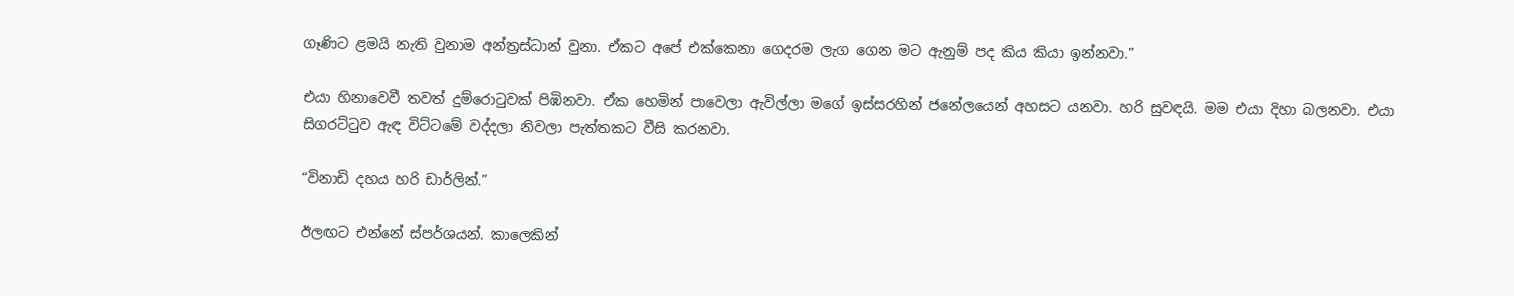ගෑණිට ළමයි නැති වුනාම අන්ත්‍රස්ධාන් වුනා. ඒකට අපේ එක්කෙනා ගෙදරම ලැග ගෙන මට ඇනුම් පද කිය කියා ඉන්නවා.”

එයා හිනාවෙවී තවත් දුම්රොටුවක් පිඹිනවා. ඒක හෙමින් පාවෙලා ඇවිල්ලා මගේ ඉස්සරහින් ජනේලයෙන් අහසට යනවා. හරි සුවඳයි. මම එයා දිහා බලනවා. එයා සිගරට්ටුව ඇඳ විට්ටමේ වද්දලා නිවලා පැත්තකට වීසි කරනවා.

“විනාඩි දහය හරි ඩාර්ලින්.”

ඊලඟට එන්නේ ස්පර්ශයන්. කාලෙකින්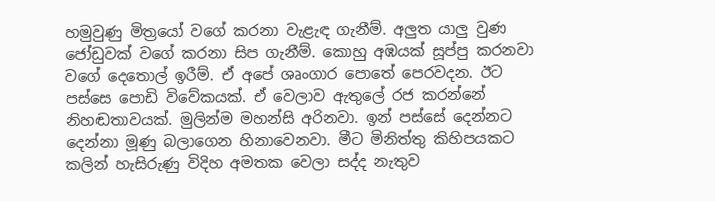හමුවුණු මිත්‍රයෝ වගේ කරනා වැළැඳ ගැනීම්. අලුත යාලු වුණ ජෝඩුවක් වගේ කරනා සිප ගැනීම්. කොහු අඹයක් සූප්පු කරනවා වගේ දෙතොල් ඉරීම්. ඒ අපේ ශෘංගාර පොතේ පෙරවදන. ඊට පස්සෙ පොඩි විවේකයක්. ඒ වෙලාව ඇතුලේ රජ කරන්නේ නිහඬතාවයක්. මුලින්ම මහන්සි අරිනවා. ඉන් පස්සේ දෙන්නට දෙන්නා මූණු බලාගෙන හිනාවෙනවා. මීට මිනිත්තු කිහිපයකට කලින් හැසිරුණු විදිහ අමතක වෙලා සද්ද නැතුව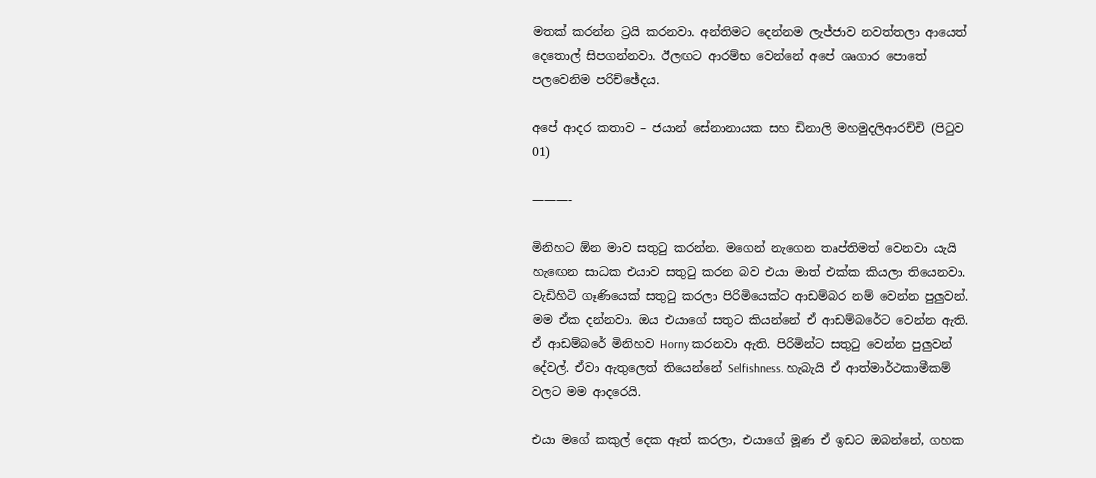මතක් කරන්න ට්‍රයි කරනවා. අන්තිමට දෙන්නම ලැජ්ජාව නවත්තලා ආයෙත් දෙතොල් සිපගන්නවා. ඊලඟට ආරම්භ වෙන්නේ අපේ ශෘගාර පොතේ පලවෙනිම පරිච්ඡේදය.

අපේ ආදර කතාව – ජයාන් සේනානායක සහ ඩිනාලි මහමුදලිආරච්චි (පිටුව 01)

———-

මිනිහට ඕන මාව සතුටු කරන්න. මගෙන් නැගෙන තෘප්තිමත් වෙනවා යැයි හැඟෙන සාධක එයාව සතුටු කරන බව එයා මාත් එක්ක කියලා තියෙනවා. වැඩිහිටි ගෑණියෙක් සතුටු කරලා පිරිමියෙක්ට ආඩම්බර නම් වෙන්න පුලුවන්. මම ඒක දන්නවා. ඔය එයාගේ සතුට කියන්නේ ඒ ආඩම්බරේට වෙන්න ඇති. ඒ ආඩම්බරේ මිනිහව Horny කරනවා ඇති. පිරිමින්ට සතුටු වෙන්න පුලුවන් දේවල්. ඒවා ඇතුලෙත් තියෙන්නේ Selfishness. හැබැයි ඒ ආත්මාර්ථකාමීකම් වලට මම ආදරෙයි.

එයා මගේ කකුල් දෙක ඈත් කරලා, එයාගේ මූණ ඒ ඉඩට ඔබන්නේ, ගහක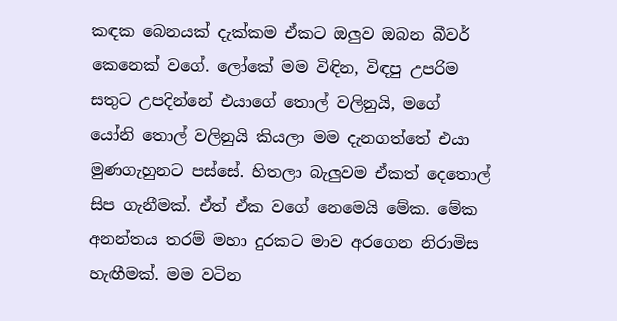කඳක බෙනයක් දැක්කම ඒකට ඔලුව ඔබන බීවර් කෙනෙක් වගේ. ලෝකේ මම විඳින, විඳපු උපරිම සතුට උපදින්නේ එයාගේ තොල් වලිනුයි, මගේ යෝනි තොල් වලිනුයි කියලා මම දැනගත්තේ එයා මුණගැහුනට පස්සේ. හිතලා බැලුවම ඒකත් දෙතොල් සිප ගැනීමක්. ඒත් ඒක වගේ නෙමෙයි මේක. මේක අනන්තය තරම් මහා දුරකට මාව අරගෙන නිරාමිස හැඟීමක්. මම වටින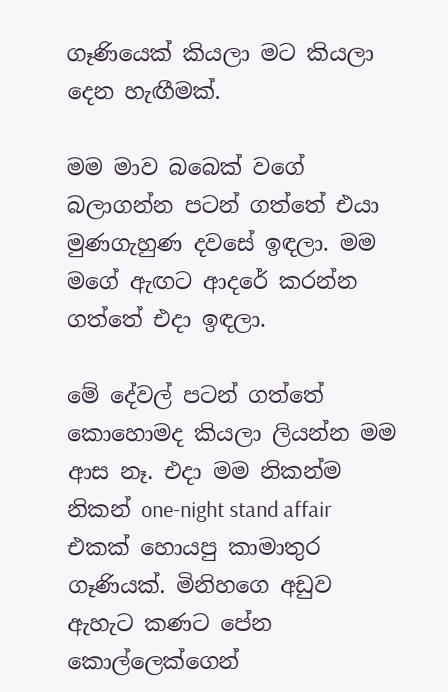ගෑණියෙක් කියලා මට කියලා දෙන හැඟීමක්.

මම මාව බබෙක් වගේ බලාගන්න පටන් ගත්තේ එයා මුණගැහුණ දවසේ ඉඳලා. මම මගේ ඇඟට ආදරේ කරන්න ගත්තේ එදා ඉඳලා.

මේ දේවල් පටන් ගත්තේ කොහොමද කියලා ලියන්න මම ආස නෑ. එදා මම නිකන්ම නිකන් one-night stand affair එකක් හොයපු කාමාතුර ගෑණියක්. මිනිහගෙ අඩුව ඇහැට කණට පේන කොල්ලෙක්ගෙන්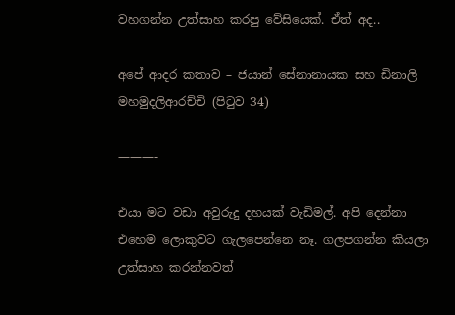වහගන්න උත්සාහ කරපු වේසියෙක්. ඒත් අද..

අපේ ආදර කතාව – ජයාන් සේනානායක සහ ඩිනාලි මහමුදලිආරච්චි (පිටුව 34)

———-

එයා මට වඩා අවුරුදු දහයක් වැඩිමල්. අපි දෙන්නා එහෙම ලොකුවට ගැලපෙන්නෙ නෑ. ගලපගන්න කියලා උත්සාහ කරන්නවත්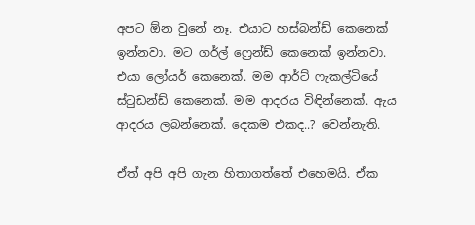අපට ඕන වුනේ නෑ. එයාට හස්බන්ඩ් කෙනෙක් ඉන්නවා. මට ගර්ල් ෆ්‍රෙන්ඩ් කෙනෙක් ඉන්නවා. එයා ලෝයර් කෙනෙක්. මම ආර්ට් ෆැකල්ටියේ ස්ටුඩන්ඩ් කෙනෙක්. මම ආදරය විඳින්නෙක්. ඇය ආදරය ලබන්නෙක්. දෙකම එකද..? වෙන්නැති.

ඒත් අපි අපි ගැන හිතාගත්තේ එහෙමයි. ඒක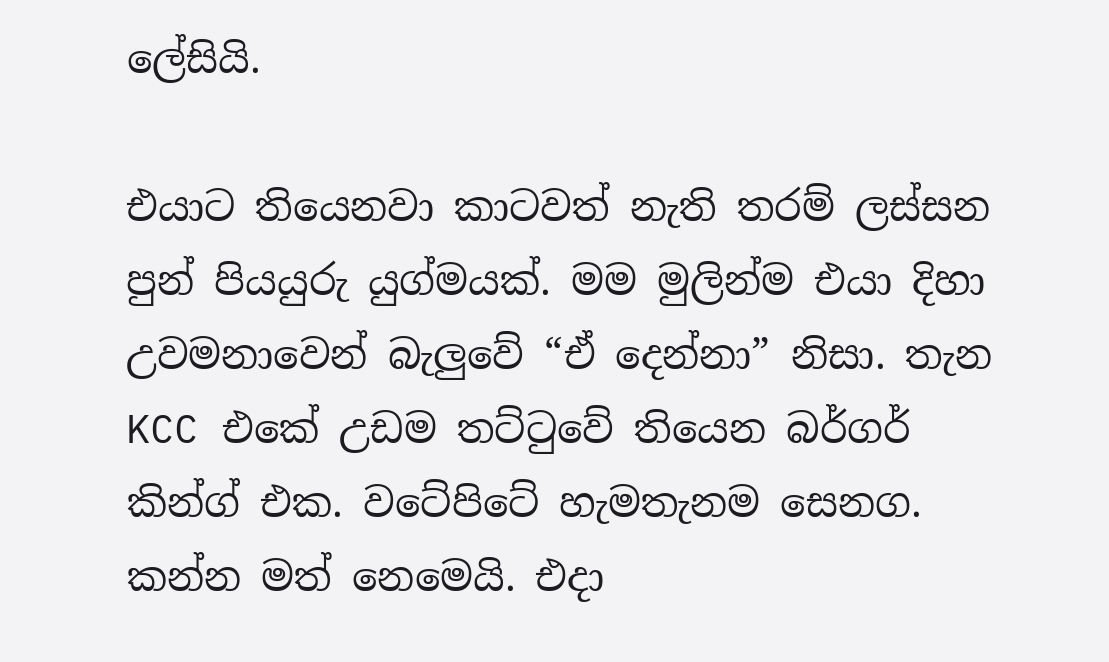ලේසියි.

එයාට තියෙනවා කාටවත් නැති තරම් ලස්සන පුන් පියයුරු යුග්මයක්. මම මුලින්ම එයා දිහා උවමනාවෙන් බැලුවේ “ඒ දෙන්නා” නිසා. තැන KCC එකේ උඩම තට්ටුවේ තියෙන බර්ගර් කින්ග් එක. වටේපිටේ හැමතැනම සෙනග. කන්න මත් නෙමෙයි. එදා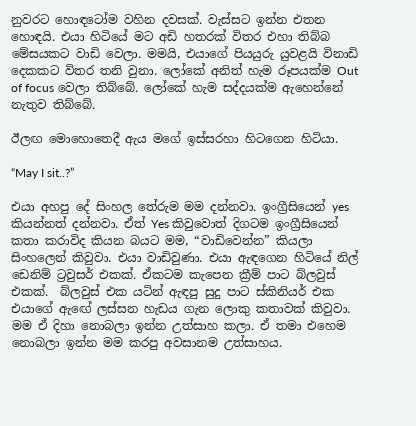නුවරට හොඳටෝම වහින දවසක්. වැස්සට ඉන්න එතන හොඳයි. එයා හිටියේ මට අඩි හතරක් විතර එහා තිබ්බ මේසයකට වාඩි වෙලා. මමයි, එයාගේ පියයුරු යුවළයි විනාඩි දෙකකට විතර තනි වුනා. ලෝකේ අනිත් හැම රූපයක්ම Out of focus වෙලා තිබ්බේ. ලෝකේ හැම සද්දයක්ම ඇහෙන්නේ නැතුව තිබ්බේ.

ඊලඟ මොහොතෙදී ඇය මගේ ඉස්සරහා හිටගෙන හිටියා.

“May I sit..?”

එයා අහපු දේ සිංහල තේරුම මම දන්නවා. ඉංග්‍රීසියෙන් yes කියන්නත් දන්නවා. ඒත් Yes කිවුවොත් දිගටම ඉංග්‍රීසියෙන් කතා කරාවිද කියන බයට මම, “වාඩිවෙන්න” කියලා සිංහලෙන් කිවුවා. එයා වාඩිවුණා. එයා ඇඳගෙන හිටියේ නිල් ඩෙනිම් ට්‍රවුසර් එකක්. ඒකටම කැපෙන ක්‍රීම් පාට බ්ලවුස් එකක්.  බ්ලවුස් එක යටින් ඇඳපු සුදු පාට ස්කිනියර් එක එයාගේ ඇඟේ ලස්සන හැඩය ගැන ලොකු කතාවක් කිවුවා. මම ඒ දිහා නොබලා ඉන්න උත්සාහ කලා. ඒ තමා එහෙම නොබලා ඉන්න මම කරපු අවසානම උත්සාහය.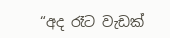“අද රෑට වැඩක්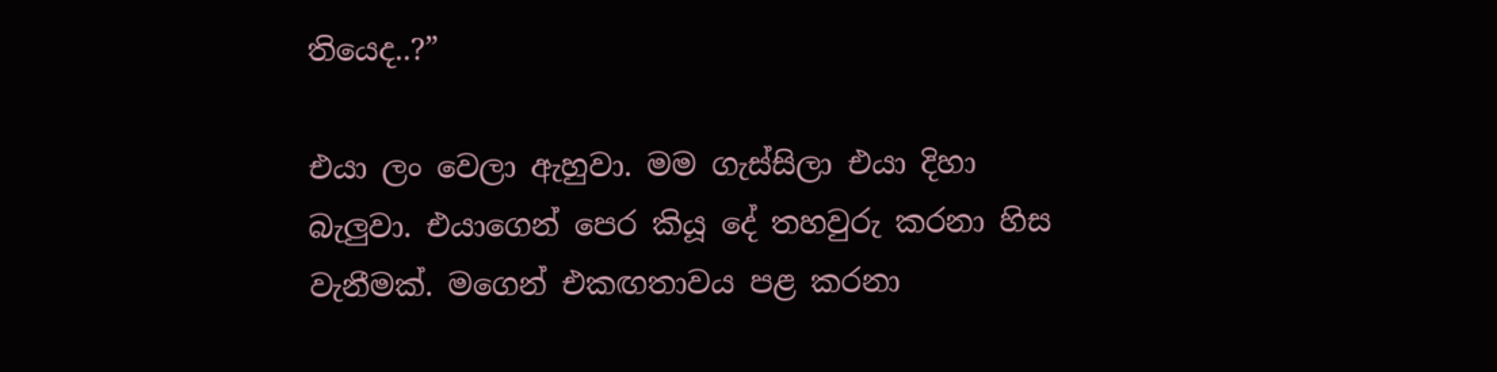තියෙද..?”

එයා ලං වෙලා ඇහුවා. මම ගැස්සිලා එයා දිහා බැලුවා. එයාගෙන් පෙර කියූ දේ තහවුරු කරනා හිස වැනීමක්. මගෙන් එකඟතාවය පළ කරනා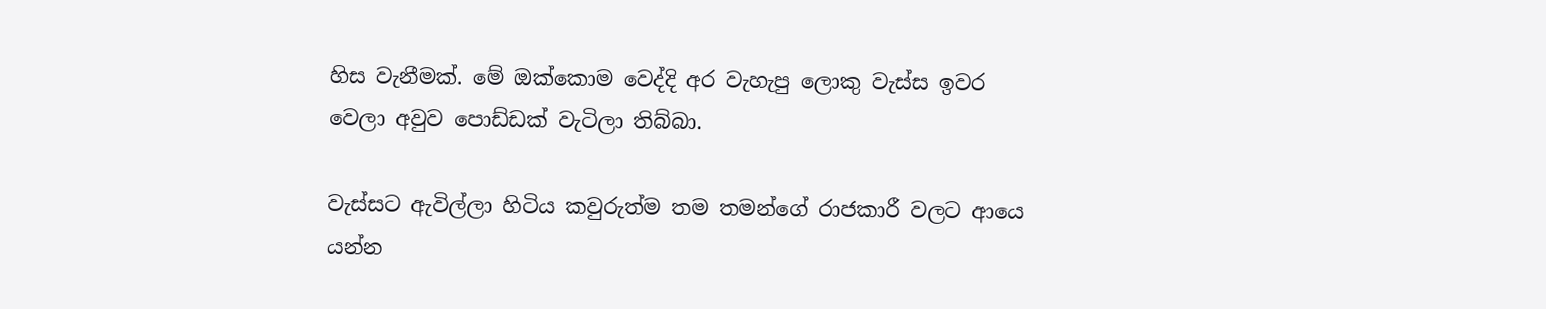හිස වැනීමක්. මේ ඔක්කොම වෙද්දි අර වැහැපු ලොකු වැස්ස ඉවර වෙලා අවුව පොඩ්ඩක් වැටිලා තිබ්බා.

වැස්සට ඇවිල්ලා හිටිය කවුරුත්ම තම තමන්ගේ රාජකාරී වලට ආයෙ යන්න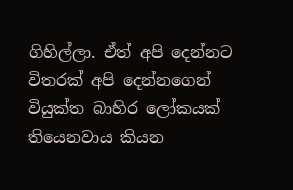ගිහිල්ලා. ඒත් අපි දෙන්නට විතරක් අපි දෙන්නගෙන් වියුක්ත බාහිර ලෝකයක් තියෙනවාය කියන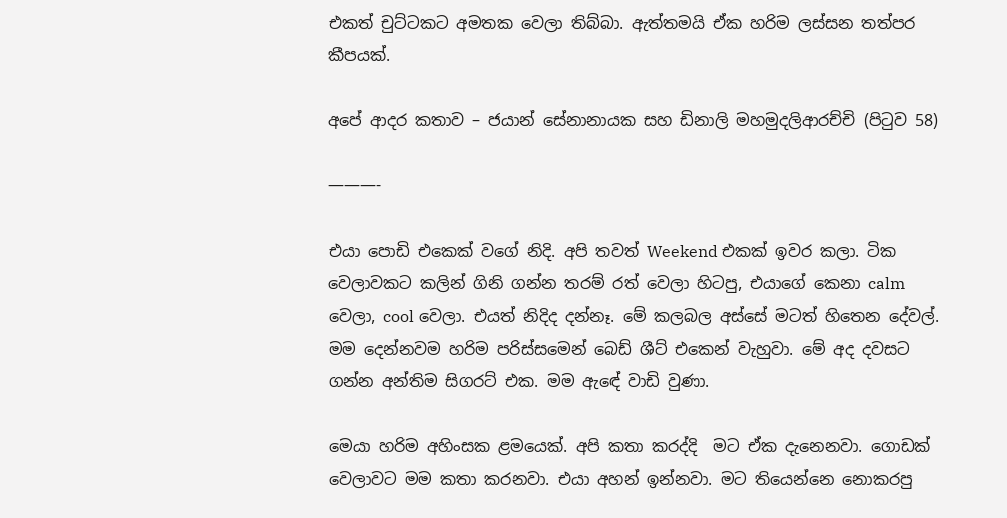එකත් චුට්ටකට අමතක වෙලා තිබ්බා. ඇත්තමයි ඒක හරිම ලස්සන තත්පර කීපයක්.

අපේ ආදර කතාව – ජයාන් සේනානායක සහ ඩිනාලි මහමුදලිආරච්චි (පිටුව 58)

———-

එයා පොඩි එකෙක් වගේ නිදි. අපි තවත් Weekend එකක් ඉවර කලා. ටික වෙලාවකට කලින් ගිනි ගන්න තරම් රත් වෙලා හිටපු, එයාගේ කෙනා calm වෙලා, cool වෙලා. එයත් නිදිද දන්නෑ. මේ කලබල අස්සේ මටත් හිතෙන දේවල්. මම දෙන්නවම හරිම පරිස්සමෙන් බෙඩ් ශීට් එකෙන් වැහුවා. මේ අද දවසට ගන්න අන්තිම සිගරට් එක. මම ඇඳේ වාඩි වුණා.

මෙයා හරිම අහිංසක ළමයෙක්. අපි කතා කරද්දි  මට ඒක දැනෙනවා. ගොඩක් වෙලාවට මම කතා කරනවා. එයා අහන් ඉන්නවා. මට තියෙන්නෙ නොකරපු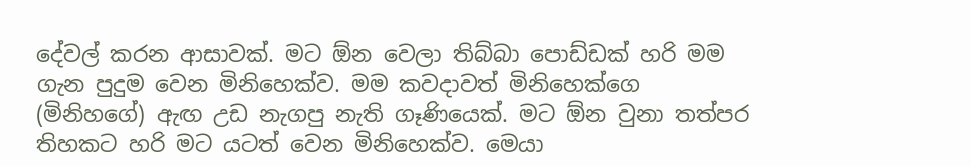දේවල් කරන ආසාවක්. මට ඕන වෙලා තිබ්බා පොඩ්ඩක් හරි මම ගැන පුදුම වෙන මිනිහෙක්ව. මම කවදාවත් මිනිහෙක්ගෙ (මිනිහගේ) ඇඟ උඩ නැගපු නැති ගෑණියෙක්. මට ඕන වුනා තත්පර තිහකට හරි මට යටත් වෙන මිනිහෙක්ව. මෙයා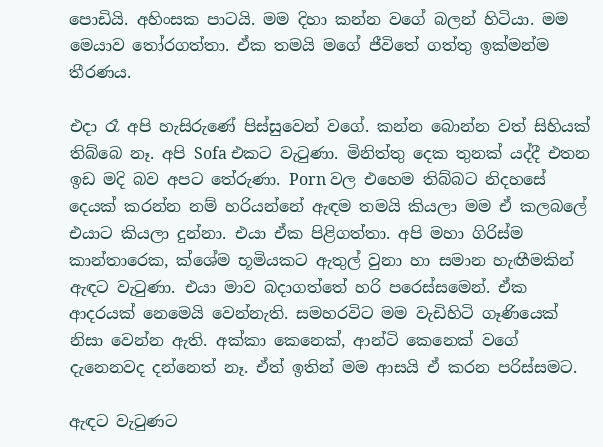පොඩියි. අහිංසක පාටයි. මම දිහා කන්න වගේ බලන් හිටියා. මම මෙයාව තෝරගත්තා. ඒක තමයි මගේ ජීවිතේ ගත්තු ඉක්මන්ම තීරණය.

එදා රෑ අපි හැසිරුණේ පිස්සුවෙන් වගේ. කන්න බොන්න වත් සිහියක් තිබ්බෙ නෑ. අපි Sofa එකට වැටුණා. මිනිත්තු දෙක තුනක් යද්දී එතන ඉඩ මදි බව අපට තේරුණා. Porn වල එහෙම තිබ්බට නිදහසේ දෙයක් කරන්න නම් හරියන්නේ ඇඳම තමයි කියලා මම ඒ කලබලේ එයාට කියලා දුන්නා. එයා ඒක පිළිගත්තා. අපි මහා ගිරිස්ම කාන්තාරෙක, ක්ශේම භූමියකට ඇතුල් වුනා හා සමාන හැඟීමකින් ඇඳට වැටුණා. එයා මාව බදාගත්තේ හරි පරෙස්සමෙන්. ඒක ආදරයක් නෙමෙයි වෙන්නැති. සමහරවිට මම වැඩිහිටි ගෑණියෙක් නිසා වෙන්න ඇති. අක්කා කෙනෙක්, ආන්ටි කෙනෙක් වගේ දැනෙනවද දන්නෙත් නෑ. ඒත් ඉතින් මම ආසයි ඒ කරන පරිස්සමට.

ඇඳට වැටුණට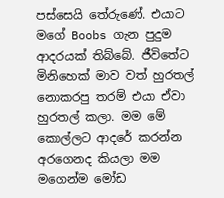පස්සෙයි තේරුණේ. එයාට මගේ Boobs ගැන පුදුම ආදරයක් තිබ්බේ. ජීවිතේට මිනිහෙක් මාව වත් හුරතල් නොකරපු තරම් එයා ඒවා හුරතල් කලා. මම මේ කොල්ලට ආදරේ කරන්න අරගෙනද කියලා මම මගෙන්ම මෝඩ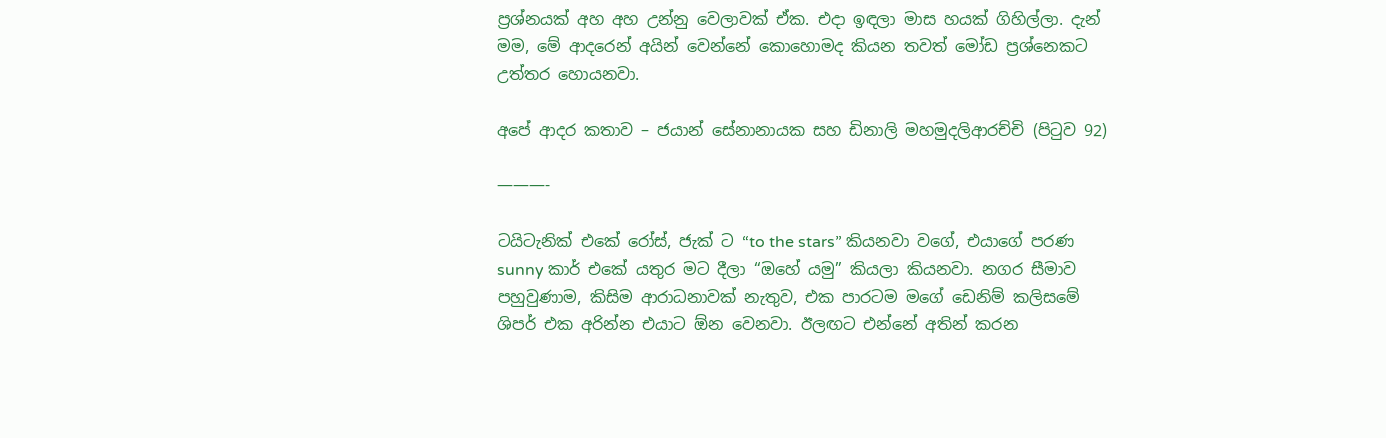ප්‍රශ්නයක් අහ අහ උන්නු වෙලාවක් ඒක. එදා ඉඳලා මාස හයක් ගිහිල්ලා. දැන් මම, මේ ආදරෙන් අයින් වෙන්නේ කොහොමද කියන තවත් මෝඩ ප්‍රශ්නෙකට උත්තර හොයනවා.

අපේ ආදර කතාව – ජයාන් සේනානායක සහ ඩිනාලි මහමුදලිආරච්චි (පිටුව 92)

———-

ටයිටැනික් එකේ රෝස්, ජැක් ට “to the stars” කියනවා වගේ, එයාගේ පරණ sunny කාර් එකේ යතුර මට දීලා “ඔහේ යමු” කියලා කියනවා. නගර සීමාව පහුවුණාම, කිසිම ආරාධනාවක් නැතුව, එක පාරටම මගේ ඩෙනිම් කලිසමේ ශිපර් එක අරින්න එයාට ඕන වෙනවා. ඊලඟට එන්නේ අතින් කරන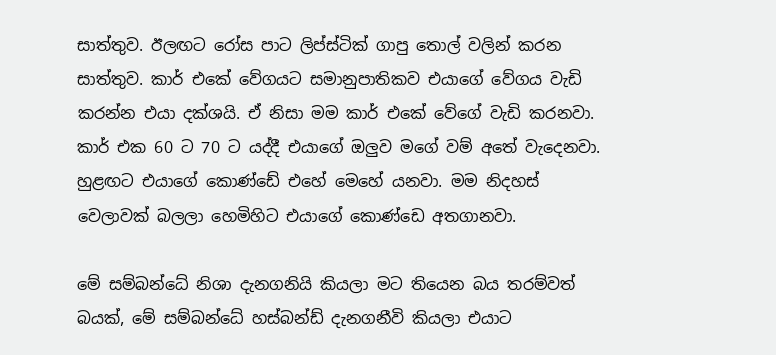සාත්තුව. ඊලඟට රෝස පාට ලිප්ස්ටික් ගාපු තොල් වලින් කරන සාත්තුව. කාර් එකේ වේගයට සමානුපාතිකව එයාගේ වේගය වැඩි කරන්න එයා දක්ශයි. ඒ නිසා මම කාර් එකේ වේගේ වැඩි කරනවා. කාර් එක 60 ට 70 ට යද්දී එයාගේ ඔලුව මගේ වම් අතේ වැදෙනවා. හුළඟට එයාගේ කොණ්ඩේ එහේ මෙහේ යනවා. මම නිදහස් වෙලාවක් බලලා හෙමිහිට එයාගේ කොණ්ඩෙ අතගානවා.

මේ සම්බන්ධේ නිශා දැනගනියි කියලා මට තියෙන බය තරම්වත් බයක්, මේ සම්බන්ධේ හස්බන්ඩ් දැනගනීවි කියලා එයාට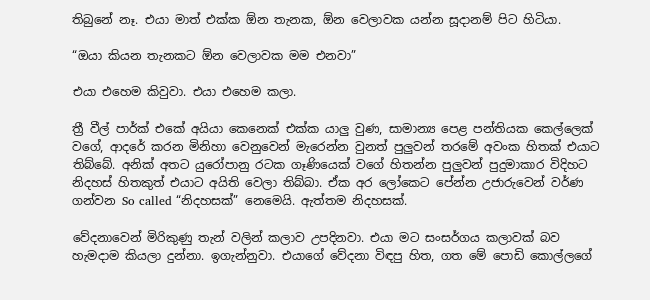තිබුනේ නෑ. එයා මාත් එක්ක ඕන තැනක, ඕන වෙලාවක යන්න සූදානම් පිට හිටියා.

“ඔයා කියන තැනකට ඕන වෙලාවක මම එනවා”

එයා එහෙම කිවුවා. එයා එහෙම කලා.

ත්‍රී වීල් පාර්ක් එකේ අයියා කෙනෙක් එක්ක යාලු වුණ, සාමාන්‍ය පෙළ පන්තියක කෙල්ලෙක් වගේ, ආදරේ කරන මිනිහා වෙනුවෙන් මැරෙන්න වුනත් පුලුවන් තරමේ අවංක හිතක් එයාට තිබ්බේ. අනික් අතට යුරෝපානු රටක ගෑණියෙක් වගේ හිතන්න පුලුවන් පුදුමාකාර විදිහට නිදහස් හිතකුත් එයාට අයිති වෙලා තිබ්බා. ඒක අර ලෝකෙට පේන්න උජාරුවෙන් වර්ණ ගන්වන So called “නිදහසක්” නෙමෙයි. ඇත්තම නිදහසක්.

වේදනාවෙන් මිරිකුණු තැන් වලින් කලාව උපදිනවා. එයා මට සංසර්ගය කලාවක් බව හැමදාම කියලා දුන්නා. ඉගැන්නුවා. එයාගේ වේදනා විඳපු හිත, ගත මේ පොඩි කොල්ලගේ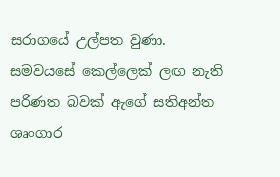සරාගයේ උල්පත වුණා. සමවයසේ කෙල්ලෙක් ලඟ නැති පරිණත බවක් ඇගේ සතිඅන්ත ශෘංගාර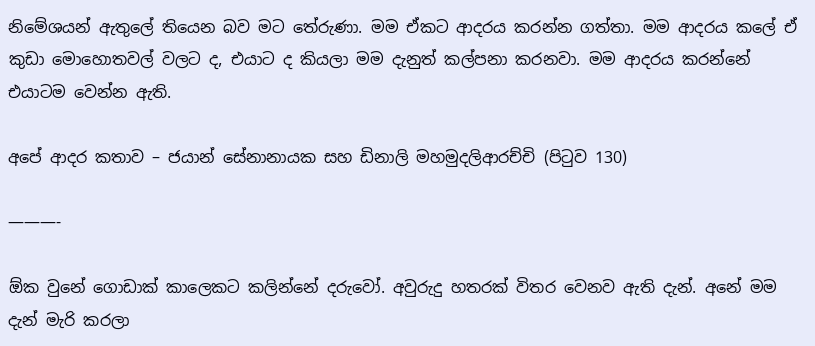නිමේශයන් ඇතුලේ තියෙන බව මට තේරුණා. මම ඒකට ආදරය කරන්න ගත්තා. මම ආදරය කලේ ඒ කුඩා මොහොතවල් වලට ද, එයාට ද කියලා මම දැනුත් කල්පනා කරනවා. මම ආදරය කරන්නේ එයාටම වෙන්න ඇති.

අපේ ආදර කතාව – ජයාන් සේනානායක සහ ඩිනාලි මහමුදලිආරච්චි (පිටුව 130)

———-

ඕක වුනේ ගොඩාක් කාලෙකට කලින්නේ දරුවෝ. අවුරුදු හතරක් විතර වෙනව ඇති දැන්. අනේ මම දැන් මැරි කරලා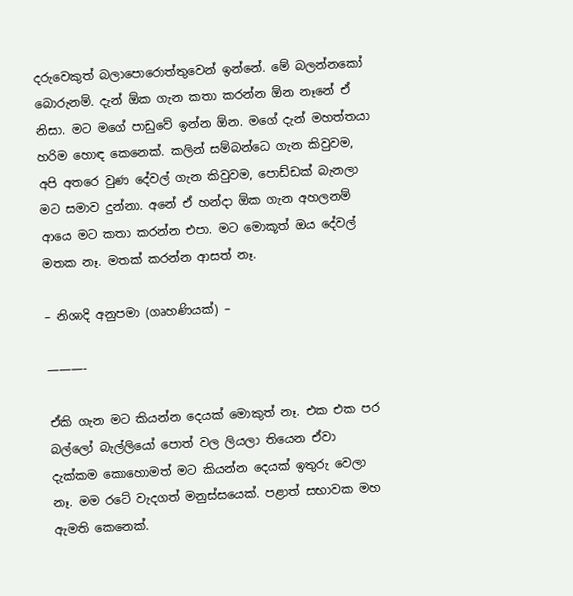දරුවෙකුත් බලාපොරොත්තුවෙන් ඉන්නේ. මේ බලන්නකෝ බොරුනම්. දැන් ඕක ගැන කතා කරන්න ඕන නෑනේ ඒ නිසා. මට මගේ පාඩුවේ ඉන්න ඕන. මගේ දැන් මහත්තයා හරිම හොඳ කෙනෙක්. කලින් සම්බන්ධෙ ගැන කිවුවම, අපි අතරෙ වුණ දේවල් ගැන කිවුවම, පොඩ්ඩක් බැනලා මට සමාව දුන්නා. අනේ ඒ හන්දා ඕක ගැන අහලනම් ආයෙ මට කතා කරන්න එපා. මට මොකූත් ඔය දේවල් මතක නෑ. මතක් කරන්න ආසත් නෑ.

– නිශාදි අනුපමා (ගෘහණියක්) –

———-

ඒකි ගැන මට කියන්න දෙයක් මොකුත් නෑ. එක එක පර බල්ලෝ බැල්ලියෝ පොත් වල ලියලා තියෙන ඒවා දැක්කම කොහොමත් මට කියන්න දෙයක් ඉතුරු වෙලා නෑ. මම රටේ වැදගත් මනුස්සයෙක්. පළාත් සභාවක මහ ඇමති කෙනෙක්.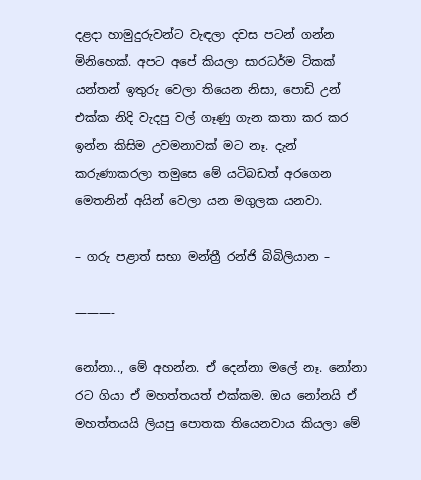දළදා හාමුදුරුවන්ට වැඳලා දවස පටන් ගන්න මිනිහෙක්. අපට අපේ කියලා සාරධර්ම ටිකක් යන්තන් ඉතුරු වෙලා තියෙන නිසා, පොඩි උන් එක්ක නිදි වැදපු වල් ගෑණු ගැන කතා කර කර ඉන්න කිසිම උවමනාවක් මට නෑ. දැන් කරුණාකරලා තමුසෙ මේ යටිබඩත් අරගෙන මෙතනින් අයින් වෙලා යන මගුලක යනවා.

– ගරු පළාත් සභා මන්ත්‍රී රන්ජි බිබිලියාන –

———-

නෝනා.., මේ අහන්න. ඒ දෙන්නා මලේ නෑ. නෝනා රට ගියා ඒ මහත්තයත් එක්කම. ඔය නෝනයි ඒ මහත්තයයි ලියපු පොතක තියෙනවාය කියලා මේ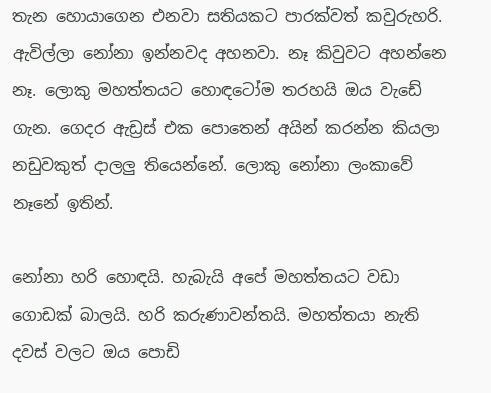තැන හොයාගෙන එනවා සතියකට පාරක්වත් කවුරුහරි. ඇවිල්ලා නෝනා ඉන්නවද අහනවා. නෑ කිවුවට අහන්නෙ නෑ. ලොකු මහත්තයට හොඳටෝම තරහයි ඔය වැඩේ ගැන. ගෙදර ඇඩ්‍රස් එක පොතෙන් අයින් කරන්න කියලා නඩුවකුත් දාලලු තියෙන්නේ. ලොකු නෝනා ලංකාවේ නෑනේ ඉතින්.

නෝනා හරි හොඳයි. හැබැයි අපේ මහත්තයට වඩා ගොඩක් බාලයි. හරි කරුණාවන්තයි. මහත්තයා නැති දවස් වලට ඔය පොඩි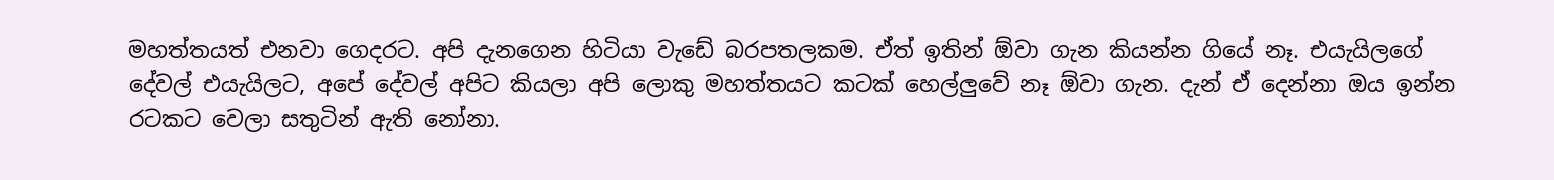මහත්තයත් එනවා ගෙදරට. අපි දැනගෙන හිටියා වැඩේ බරපතලකම. ඒත් ඉතින් ඕවා ගැන කියන්න ගියේ නෑ. එයැයිලගේ දේවල් එයැයිලට, අපේ දේවල් අපිට කියලා අපි ලොකු මහත්තයට කටක් හෙල්ලුවේ නෑ ඕවා ගැන. දැන් ඒ දෙන්නා ඔය ඉන්න රටකට වෙලා සතුටින් ඇති නෝනා.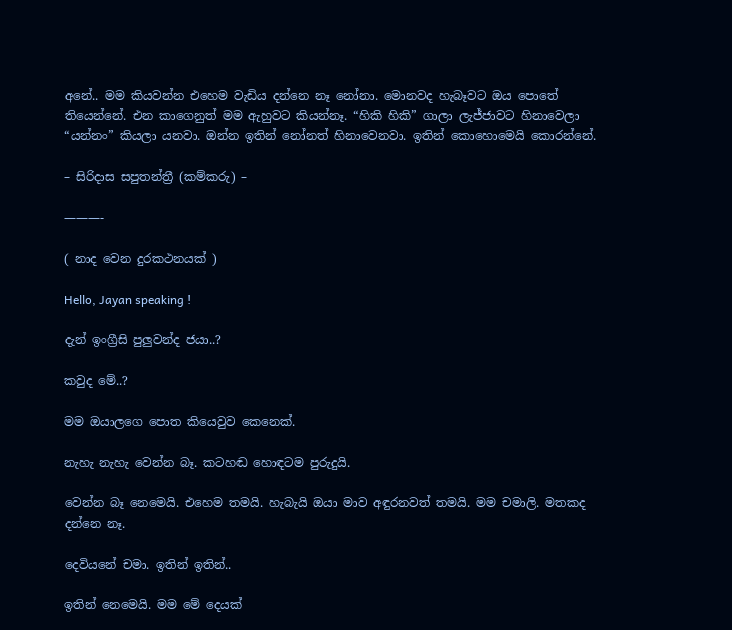අනේ.. මම කියවන්න එහෙම වැඩිය දන්නෙ නෑ නෝනා. මොනවද හැබෑවට ඔය පොතේ තියෙන්නේ. එන කාගෙනුත් මම ඇහුවට කියන්නෑ. “හිකි හිකි” ගාලා ලැජ්ජාවට හිනාවෙලා “යන්නං” කියලා යනවා. ඔන්න ඉතින් නෝනත් හිනාවෙනවා. ඉතින් කොහොමෙයි කොරන්නේ.

– සිරිදාස සපුතන්ත්‍රී (කම්කරු) –

———-

( නාද වෙන දුරකථනයක් )

Hello, Jayan speaking !

දැන් ඉංග්‍රීසි පුලුවන්ද ජයා..?

කවුද මේ..?

මම ඔයාලගෙ පොත කියෙවුව කෙනෙක්.

නැහැ නැහැ වෙන්න බෑ. කටහඬ හොඳටම පුරුදුයි.

වෙන්න බෑ නෙමෙයි. එහෙම තමයි. හැබැයි ඔයා මාව අඳුරනවත් තමයි. මම චමාලි. මතකද දන්නෙ නෑ.

දෙවියනේ චමා. ඉතින් ඉතින්..

ඉතින් නෙමෙයි. මම මේ දෙයක්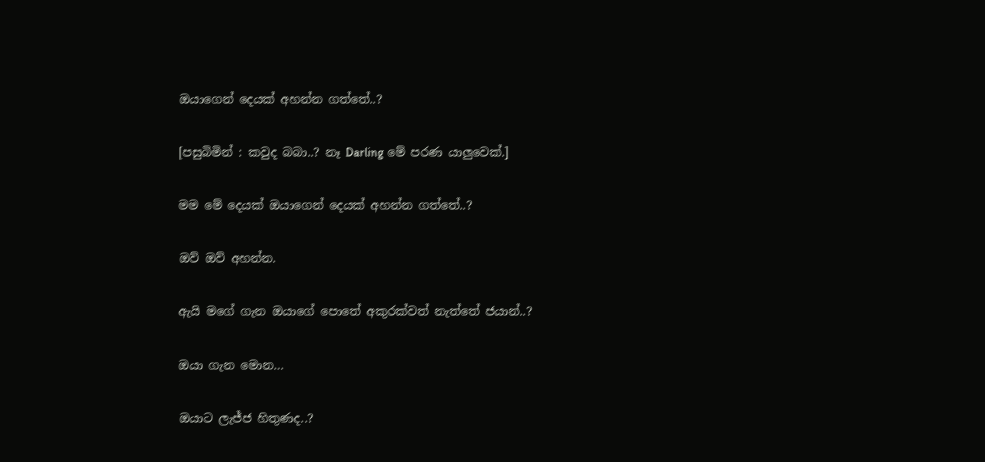ඔයාගෙන් දෙයක් අහන්න ගත්තේ..?

[පසුබිමින් : කවුද බබා..? නෑ Darling මේ පරණ යාලුවෙක්.]

මම මේ දෙයක් ඔයාගෙන් දෙයක් අහන්න ගත්තේ..?

ඔව් ඔව් අහන්න.

ඇයි මගේ ගැන ඔයාගේ පොතේ අකුරක්වත් නැත්තේ ජයාන්..?

ඔයා ගැන මොන…

ඔයාට ලැජ්ජ හිතුණද..?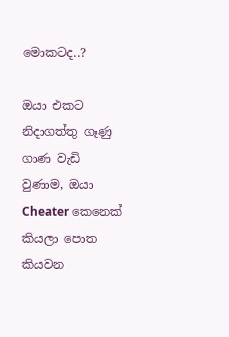මොකටද..?

ඔයා එකට නිදාගත්තු ගෑණු ගාණ වැඩි වුණාම, ඔයා Cheater කෙනෙක් කියලා පොත කියවන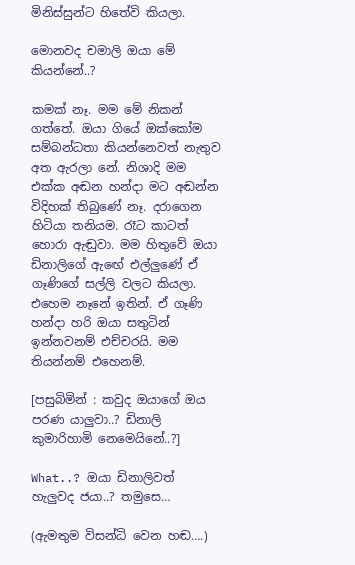මිනිස්සුන්ට හිතේවි කියලා.

මොනවද චමාලි ඔයා මේ කියන්නේ..?

කමක් නෑ. මම මේ නිකන් ගත්තේ. ඔයා ගියේ ඔක්කෝම සම්බන්ධතා කියන්නෙවත් නැතුව අත ඇරලා නේ. නිශාදි මම එක්ක අඬන හන්දා මට අඬන්න විදිහක් තිබුණේ නෑ. දරාගෙන හිටියා තනියම. රෑට කාටත් හොරා ඇඬුවා. මම හිතුවේ ඔයා ඩිනාලිගේ ඇඟේ එල්ලුණේ ඒ ගෑණිගේ සල්ලි වලට කියලා. එහෙම නෑනේ ඉතින්. ඒ ගෑණි හන්දා හරි ඔයා සතුටින් ඉන්නවනම් එච්චරයි. මම තියන්නම් එහෙනම්.

[පසුබිමින් : කවුද ඔයාගේ ඔය පරණ යාලුවා..? ඩිනාලි කුමාරිහාමි නෙමෙයිනේ..?]

What..? ඔයා ඩිනාලිවත් හැලුවද ජයා..? තමුසෙ…

(ඇමතුම විසන්ධි වෙන හඬ….)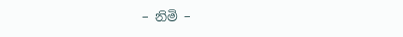– නිමි –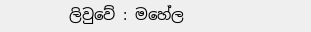ලිවුවේ : මහේල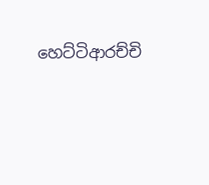හෙට්ටිආරච්චි